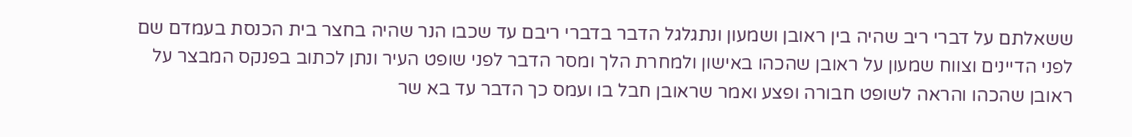ששאלתם על דברי ריב שהיה בין ראובן ושמעון ונתגלגל הדבר בדברי ריבם עד שכבו הנר שהיה בחצר בית הכנסת בעמדם שם לפני הדיינים וצווח שמעון על ראובן שהכהו באישון ולמחרת הלך ומסר הדבר לפני שופט העיר ונתן לכתוב בפנקס המבצר על ראובן שהכהו והראה לשופט חבורה ופצע ואמר שראובן חבל בו ועמס כך הדבר עד בא שר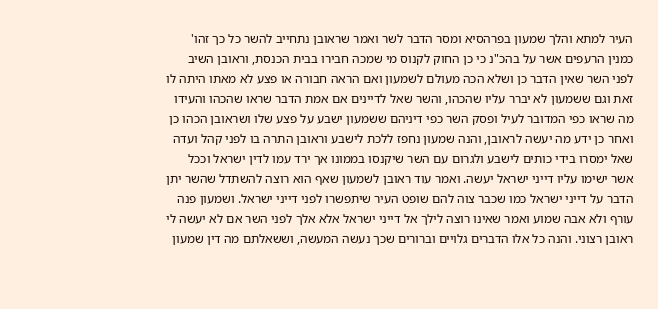העיר למתא והלך שמעון בפרהסיא ומסר הדבר לשר ואמר שראובן נתחייב להשר כל כך זהו' כמנין הרעפים אשר על בהכ"נ כי כן החוק לקנוס מי שמכה חבירו בבית הכנסת, וראובן השיב לפני השר שאין הדבר כן ושלא הכה מעולם לשמעון ואם הראה חבורה או פצע לא מאתו היתה לו זאת וגם ששמעון לא יברר עליו שהכהו, והשר שאל לדיינים אם אמת הדבר שראו שהכהו והעידו מה שראו כפי המדובר לעיל ופסק השר כפי דיניהם ששמעון ישבע על פצע שלו ושראובן הכהו כן ואחר כן ידע מה יעשה לראובן, והנה שמעון נחפז ללכת לישבע וראובן התרה בו לפני קהל ועדה שאל ימסרו בידי כותים לישבע ולגרום עם השר שיקנסו בממונו אך ירד עמו לדין ישראל וככל אשר ישימו עליו דייני ישראל יעשה. ואמר עוד ראובן לשמעון שאף הוא רוצה להשתדל שהשר יתן הדבר על דייני ישראל כמו שכבר צוה להם שופט העיר שיתפשרו לפני דייני ישראל. ושמעון פנה עורף ולא אבה שמוע ואמר שאינו רוצה לילך אל דייני ישראל אלא אלך לפני השר אם לא יעשה לי ראובן רצוני. והנה כל אלו הדברים גלויים וברורים שכך נעשה המעשה, וששאלתם מה דין שמעון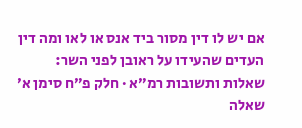אם יש לו דין מסור ביד אנס או לאו ומה דין העדים שהעידו על ראובן לפני השר:
שאלות ותשובות רמ״א · חלק פ״ח סימן א׳
שאלה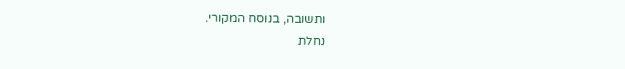ותשובה, בנוסח המקורי.
נחלת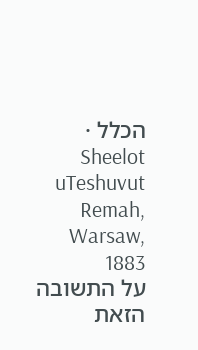הכלל · Sheelot uTeshuvut Remah, Warsaw, 1883
על התשובה הזאת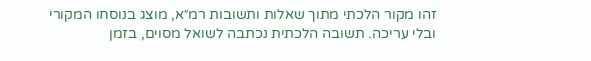זהו מקור הלכתי מתוך שאלות ותשובות רמ״א, מוצג בנוסחו המקורי ובלי עריכה. תשובה הלכתית נכתבה לשואל מסוים, בזמן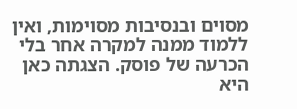מסוים ובנסיבות מסוימות, ואין ללמוד ממנה למקרה אחר בלי הכרעה של פוסק. הצגתה כאן היא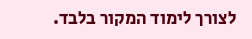לצורך לימוד המקור בלבד.